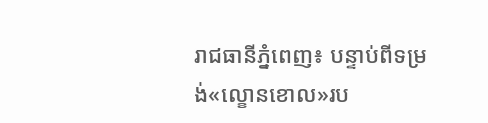រាជធានីភ្នំពេញ៖ បន្ទាប់ពីទម្រង់«ល្ខោនខោល»រប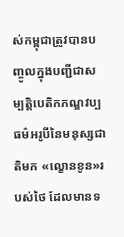ស់កម្ពុជាត្រូវបានបញ្ចូលក្នុងបញ្ជីជាសម្បតិ្តបេតិកភណ្ឌវប្បធម៌អរូបីនៃមនុស្សជាតិមក «ល្ខោនខូន»របស់ថៃ ដែលមានទ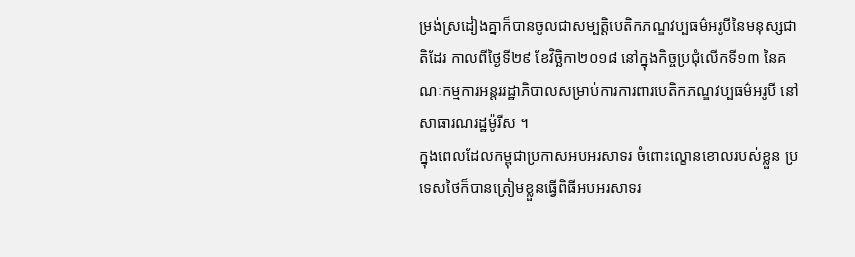ម្រង់ស្រដៀងគ្នាក៏បានចូលជាសម្បតិ្តបេតិកភណ្ឌវប្បធម៌អរូបីនៃមនុស្សជាតិដែរ កាលពីថ្ងៃទី២៩ ខែវិច្ឆិកា២០១៨ នៅក្នុងកិច្ចប្រជុំលើកទី១៣ នៃគណៈកម្មការអន្តររដ្ឋាភិបាលសម្រាប់ការការពារបេតិកភណ្ឌវប្បធម៌អរូបី នៅសាធារណរដ្ឋម៉ូរីស ។
ក្នុងពេលដែលកម្ពុជាប្រកាសអបអរសាទរ ចំពោះល្ខោនខោលរបស់ខ្លួន ប្រទេសថៃក៏បានត្រៀមខ្លួនធ្វើពិធីអបអរសាទរ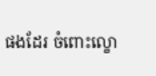ផងដែរ ចំពោះល្ខោ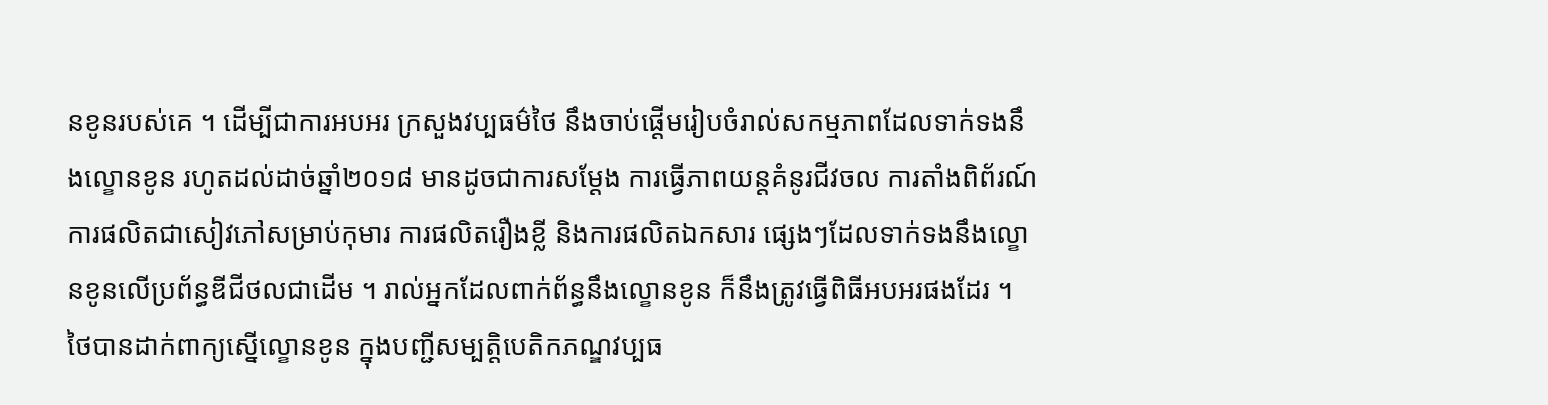នខូនរបស់គេ ។ ដើម្បីជាការអបអរ ក្រសួងវប្បធម៌ថៃ នឹងចាប់ផ្ដើមរៀបចំរាល់សកម្មភាពដែលទាក់ទងនឹងល្ខោនខូន រហូតដល់ដាច់ឆ្នាំ២០១៨ មានដូចជាការសម្ដែង ការធ្វើភាពយន្តគំនូរជីវចល ការតាំងពិព័រណ៍ ការផលិតជាសៀវភៅសម្រាប់កុមារ ការផលិតរឿងខ្លី និងការផលិតឯកសារ ផ្សេងៗដែលទាក់ទងនឹងល្ខោនខូនលើប្រព័ន្ធឌីជីថលជាដើម ។ រាល់អ្នកដែលពាក់ព័ន្ធនឹងល្ខោនខូន ក៏នឹងត្រូវធ្វើពិធីអបអរផងដែរ ។
ថៃបានដាក់ពាក្យស្នើល្ខោនខូន ក្នុងបញ្ជីសម្បតិ្តបេតិកភណ្ឌវប្បធ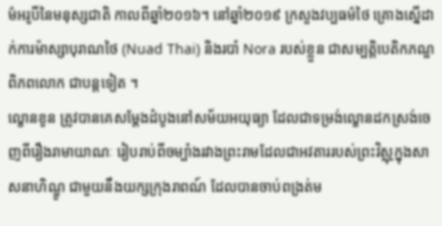ម៌អរូបីនៃមនុស្សជាតិ កាលពីឆ្នាំ២០១៦។ នៅឆ្នាំ២០១៩ ក្រសួងវប្បធម៌ថៃ គ្រោងស្នើដាក់ការម៉ាស្សាបុរាណថៃ (Nuad Thai) និងរបាំ Nora របស់ខ្លួន ជាសម្បត្តិបេតិកភណ្ឌពិភពលោក ជាបន្តទៀត ។
ល្ខោនខូន ត្រូវបានគេសម្ដែងដំបូងនៅសម័យអយុធ្យា ដែលជាទម្រង់ល្ខោនដកស្រង់ចេញពីរឿងរាមាយាណៈ រៀបរាប់ពីចម្បាំងរវាងព្រះរាមដែលជាអវតាររបស់ព្រះវិស្ណុក្នុងសាសនាហិណ្ឌូ ជាមួយនឹងយក្សក្រុងរាពណ៍ ដែលបានចាប់ពង្រត់ម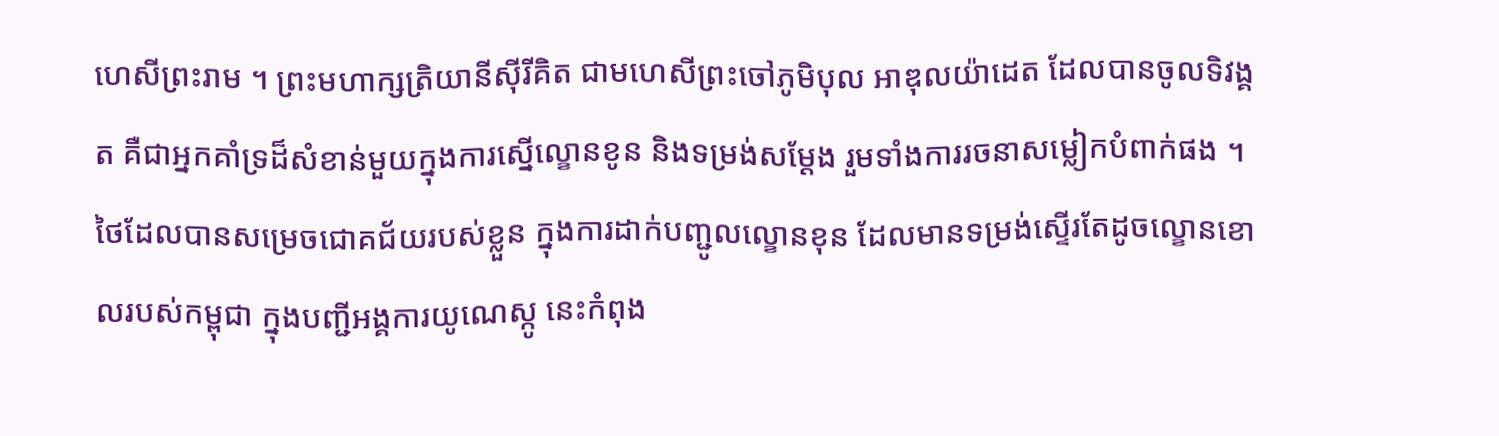ហេសីព្រះរាម ។ ព្រះមហាក្សត្រិយានីស៊ីរីគិត ជាមហេសីព្រះចៅភូមិបុល អាឌុលយ៉ាដេត ដែលបានចូលទិវង្គត គឺជាអ្នកគាំទ្រដ៏សំខាន់មួយក្នុងការស្នើល្ខោនខូន និងទម្រង់សម្ដែង រួមទាំងការរចនាសម្លៀកបំពាក់ផង ។
ថៃដែលបានសម្រេចជោគជ័យរបស់ខ្លួន ក្នុងការដាក់បញ្ជូលល្ខោនខុន ដែលមានទម្រង់ស្ទើរតែដូចល្ខោនខោលរបស់កម្ពុជា ក្នុងបញ្ជីអង្គការយូណេស្កូ នេះកំពុង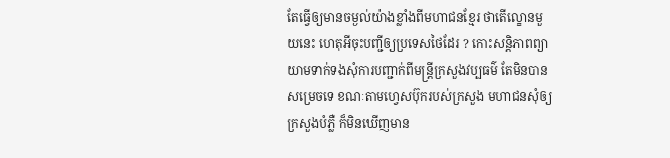តែធ្វើឲ្យមានចម្ងល់យ៉ាងខ្លាំងពីមហាជនខ្មែរ ថាតើល្ខោនមួយនេះ ហេតុអីចុះបញ្ជីឲ្យប្រទេសថៃដែរ ? កោះសន្តិភាពព្យាយាមទាក់ទងសុំការបញ្ជាក់ពីមន្ត្រីក្រសួងវប្បធម៌ តែមិនបានសម្រេចទេ ខណៈតាមហ្វេសប៊ុករបស់ក្រសួង មហាជនសុំឲ្យក្រសួងបំភ្លឺ ក៏មិនឃើញមាន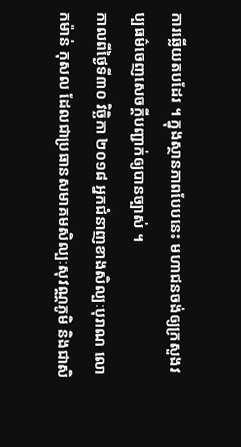ការឆ្លើយតបដែរ ។ ក្នុងស្ថានភាពបែបនេះ មហាជនចង់ឲ្យក្រសួងវប្បធម៌ចេញសេចក្តីបញ្ជាក់ឲ្យបានច្បាស់ ។
កាលពីថ្ងៃទី៣០ វិច្ឆិកា ២០១៨ អ្នកជំនាញខាងសិល្បៈបុរាណ លោកម៉ាន់ កុសល ដែលជាប្រធានសមាគមសិល្បៈសុវណ្ណភូមិ និងជាសិ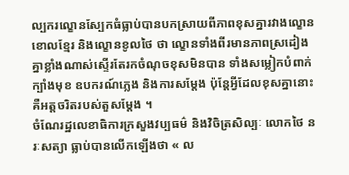ល្បករល្ខោនស្បែកធំធ្លាប់បានបកស្រាយពីភាពខុសគ្នារវាងល្ខោនខោលខ្មែរ និងល្ខោនខូលថៃ ថា ល្ខោនទាំងពីរមានភាពស្រដៀងគ្នាខ្លាំងណាស់ស្ទើរតែរកចំណុចខុសមិនបាន ទាំងសម្លៀកបំពាក់ ក្បាំងមុខ ឧបករណ៍ភ្លេង និងការសម្ដែង ប៉ុន្តែអ្វីដែលខុសគ្នានោះ គឺអត្តចរិតរបស់តួសម្ដែង ។
ចំណែរដ្ឋលេខាធិការក្រសួងវប្បធម៌ និងវិចិត្រសិល្បៈ លោកថៃ នរៈសត្យា ធ្លាប់បានលើកឡើងថា « ល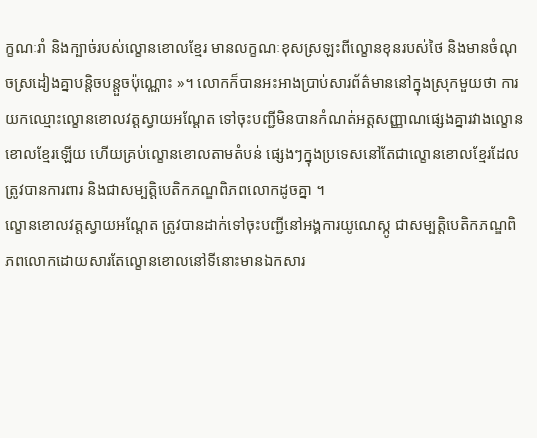ក្ខណៈរាំ និងក្បាច់របស់ល្ខោនខោលខ្មែរ មានលក្ខណៈខុសស្រឡះពីល្ខោនខុនរបស់ថៃ និងមានចំណុចស្រដៀងគ្នាបន្តិចបន្តួចប៉ុណ្ណោះ »។ លោកក៏បានអះអាងប្រាប់សារព័ត៌មាននៅក្នុងស្រុកមួយថា ការយកឈ្មោះល្ខោនខោលវត្តស្វាយអណ្ដែត ទៅចុះបញ្ជីមិនបានកំណត់អត្តសញ្ញាណផ្សេងគ្នារវាងល្ខោនខោលខ្មែរឡើយ ហើយគ្រប់ល្ខោនខោលតាមតំបន់ ផ្សេងៗក្នុងប្រទេសនៅតែជាល្ខោនខោលខ្មែរដែលត្រូវបានការពារ និងជាសម្បត្តិបេតិកភណ្ឌពិភពលោកដូចគ្នា ។
ល្ខោនខោលវត្តស្វាយអណ្ដែត ត្រូវបានដាក់ទៅចុះបញ្ជីនៅអង្គការយូណេស្កូ ជាសម្បត្តិបេតិកភណ្ឌពិភពលោកដោយសារតែល្ខោនខោលនៅទីនោះមានឯកសារ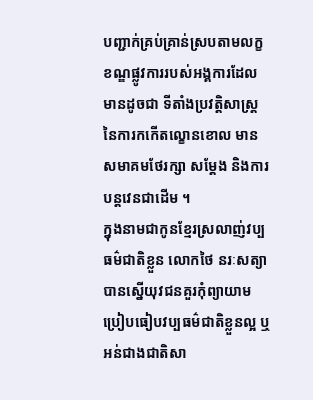បញ្ជាក់គ្រប់គ្រាន់ស្របតាមលក្ខខណ្ឌផ្លូវការរបស់អង្គការដែលមានដូចជា ទីតាំងប្រវត្តិសាស្ត្រនៃការកកើតល្ខោនខោល មានសមាគមថែរក្សា សម្ដែង និងការបន្តវេនជាដើម ។
ក្នុងនាមជាកូនខ្មែរស្រលាញ់វប្បធម៌ជាតិខ្លួន លោកថៃ នរៈសត្យា បានស្នើយុវជនគួរកុំព្យាយាមប្រៀបធៀបវប្បធម៌ជាតិខ្លួនល្អ ឬអន់ជាងជាតិសា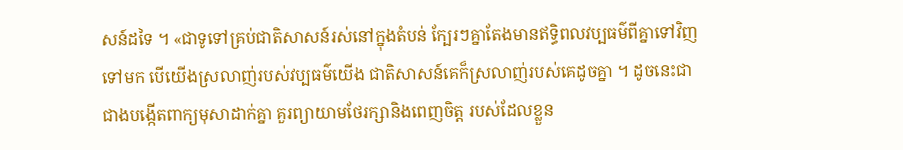សន៍ដទៃ ។ «ជាទូទៅគ្រប់ជាតិសាសន៍រស់នៅក្នុងតំបន់ ក្បែរៗគ្នាតែងមានឥទ្ធិពលវប្បធម៌ពីគ្នាទៅវិញទៅមក បើយើងស្រលាញ់របស់វប្បធម៌យើង ជាតិសាសន៍គេក៏ស្រលាញ់របស់គេដូចគ្នា ។ ដូចនេះជាជាងបង្កើតពាក្យមុសាដាក់គ្នា គួរព្យាយាមថែរក្សានិងពេញចិត្ត របស់ដែលខ្លួន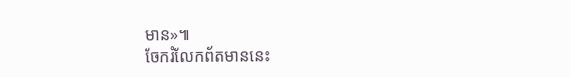មាន»៕
ចែករំលែកព័តមាននេះ